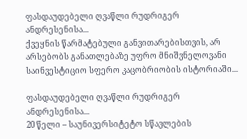ფასდაუდებელი ღვაწლი რუდრიგერ ანდრესენისა...
ქვეყნის წარმატებული განვითარებისთვის, არ არსებობს განათლებაზე უფრო მნიშვნელოვანი საინვესტიციო სფერო კაცობრიობის ისტორიაში...

ფასდაუდებელი ღვაწლი რუდრიგერ ანდრესენისა...
20 წელი – საუნივერსიტეტო სწავლების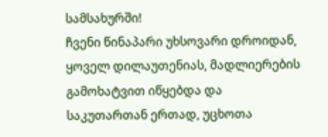სამსახურში!
ჩვენი წინაპარი უხსოვარი დროიდან, ყოველ დილაუთენიას, მადლიერების გამოხატვით იწყებდა და საკუთართან ერთად, უცხოთა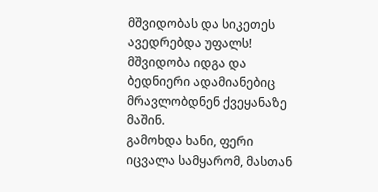მშვიდობას და სიკეთეს ავედრებდა უფალს!
მშვიდობა იდგა და ბედნიერი ადამიანებიც მრავლობდნენ ქვეყანაზე მაშინ.
გამოხდა ხანი, ფერი იცვალა სამყარომ, მასთან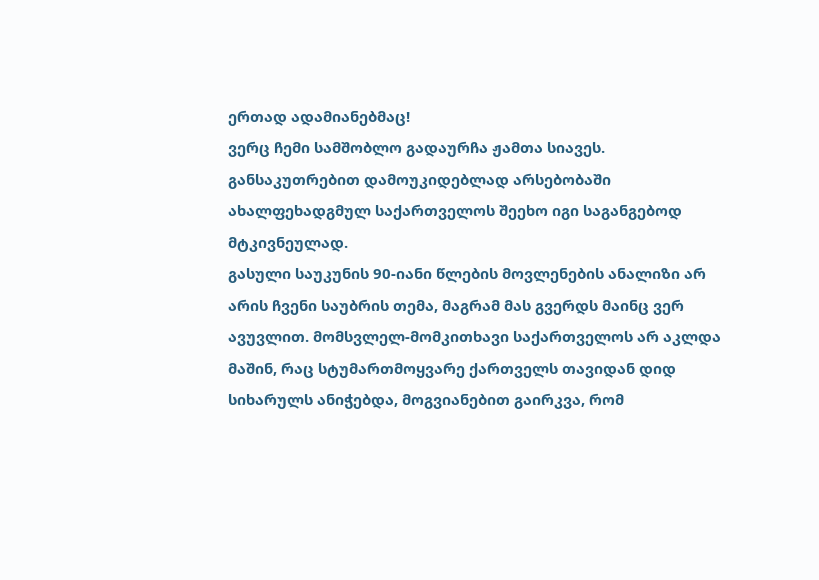ერთად ადამიანებმაც!
ვერც ჩემი სამშობლო გადაურჩა ჟამთა სიავეს. განსაკუთრებით დამოუკიდებლად არსებობაში ახალფეხადგმულ საქართველოს შეეხო იგი საგანგებოდ მტკივნეულად.
გასული საუკუნის 90-იანი წლების მოვლენების ანალიზი არ არის ჩვენი საუბრის თემა, მაგრამ მას გვერდს მაინც ვერ ავუვლით. მომსვლელ-მომკითხავი საქართველოს არ აკლდა მაშინ, რაც სტუმართმოყვარე ქართველს თავიდან დიდ სიხარულს ანიჭებდა, მოგვიანებით გაირკვა, რომ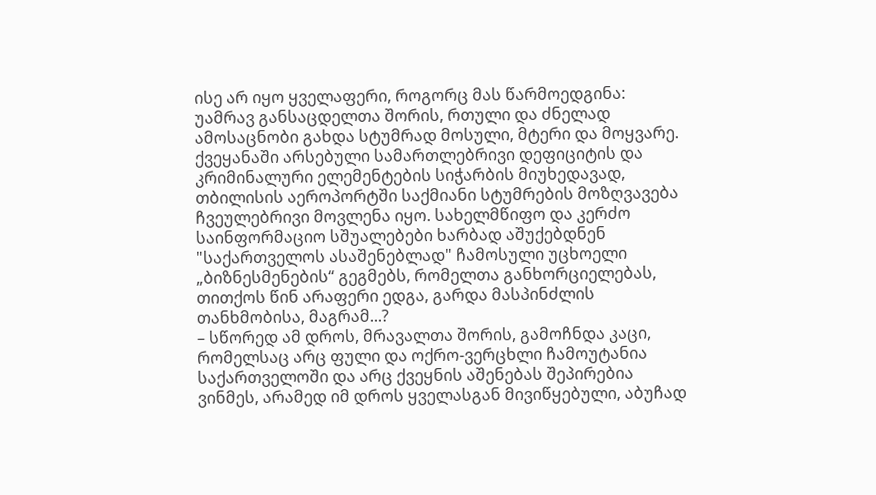ისე არ იყო ყველაფერი, როგორც მას წარმოედგინა:
უამრავ განსაცდელთა შორის, რთული და ძნელად ამოსაცნობი გახდა სტუმრად მოსული, მტერი და მოყვარე.
ქვეყანაში არსებული სამართლებრივი დეფიციტის და კრიმინალური ელემენტების სიჭარბის მიუხედავად, თბილისის აეროპორტში საქმიანი სტუმრების მოზღვავება ჩვეულებრივი მოვლენა იყო. სახელმწიფო და კერძო საინფორმაციო სშუალებები ხარბად აშუქებდნენ "საქართველოს ასაშენებლად" ჩამოსული უცხოელი „ბიზნესმენების“ გეგმებს, რომელთა განხორციელებას, თითქოს წინ არაფერი ედგა, გარდა მასპინძლის თანხმობისა, მაგრამ...?
– სწორედ ამ დროს, მრავალთა შორის, გამოჩნდა კაცი, რომელსაც არც ფული და ოქრო-ვერცხლი ჩამოუტანია საქართველოში და არც ქვეყნის აშენებას შეპირებია ვინმეს, არამედ იმ დროს ყველასგან მივიწყებული, აბუჩად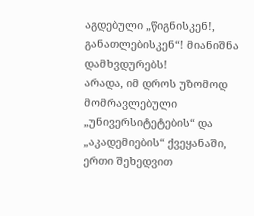აგდებული „წიგნისკენ!, განათლებისკენ“! მიანიშნა დამხვდურებს!
არადა, იმ დროს უზომოდ მომრავლებული „უნივერსიტეტების“ და „აკადემიების“ ქვეყანაში, ერთი შეხედვით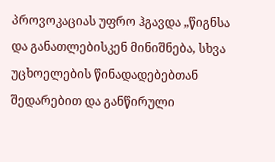პროვოკაციას უფრო ჰგავდა „წიგნსა და განათლებისკენ მინიშნება, სხვა უცხოელების წინადადებებთან შედარებით და განწირული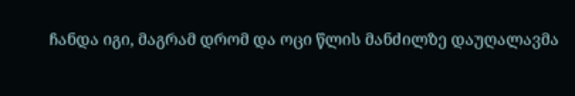ჩანდა იგი, მაგრამ დრომ და ოცი წლის მანძილზე დაუღალავმა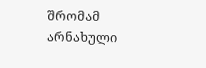შრომამ არნახული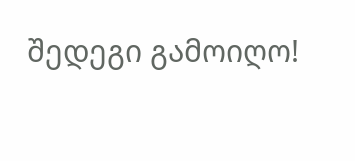შედეგი გამოიღო!